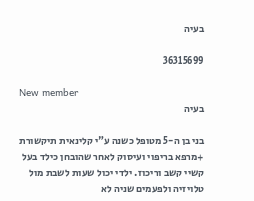בעיה

36315699

New member
בעיה

בני בן ה-5 מטופל כשנה ע"י קלינאית תיקשורת +מרפא בריפוי ועיסוק לאחר שהובחן כילד בעל קשיי קשב וריכוז. ילדי יכול שעות לשבת מול טלויזיה ולפעמים שניה לא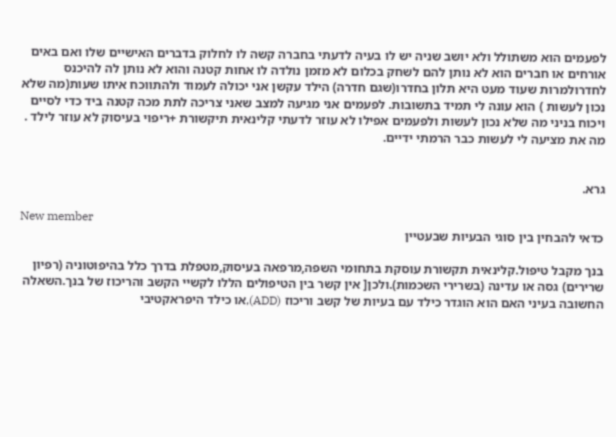לפעמים הוא משתולל ולא יושב שניה יש לו בעיה לדעתי בחברה קשה לו לחלוק בדברים האישיים שלו ואם באים אורחים או חברים הוא לא נותן להם לשחק בכלום לא מזמן נולדה לו אחות קטנה והוא לא נותן לה להיכנס לחדרולמרות שעוד מעט היא תלון בחדרו(שגם חדרה) הילד עקשן אני יכולה לעמוד ולהתווכח איתו שעות(מה שלא נכון לעשות ) הוא עונה לי תמיד בתשובות. לפעמים אני מגיעה למצב שאני צריכה לתת מכה קטנה ביד כדי לסיים ויכוח בניני מה שלא נכון לעשות ולפעמים אפילו לא עוזר לדעתי קלינאית תיקשורת +ריפוי בעיסוק לא עוזר לילד . מה את מציעה לי לעשות כבר הרמתי ידיים.


גרא.

New member
כדאי להבחין בין סוגי הבעיות שבעטיין

בנך מקבל טיפול.קלינאית תקשורת עוסקת בתחומי השפה,מרפאה בעיסוק,מטפלת בדרך כלל בהיפוטוניה (רפיון שרירים) גסה או עדינה (בשרירי השכמות).ולכן[ אין קשר בין הטיפולים הללו לקשיי הקשב והריכוז של בנך.השאלה החשובה בעיני האם הוא הוגדר כילד עם בעיות של קשב וריכוז (ADD),או כילד היפראקטיבי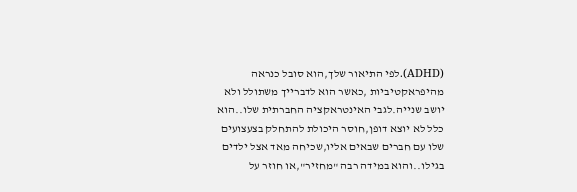(ADHD).לפי התיאור שלך,הוא סובל כנראה מהיפראקטיביות ,כאשר הוא לדברייך משתולל ולא יושב שנייה.לגבי האינטראקציה החברתית שלו..הוא כלל לא יוצא דופן,חוסר היכולת להתחלק בצעצועים שלו עם חברים שבאים אליו,שכיחה מאד אצל ילדים בגילו..והוא במידה רבה "מחזיר",או חוזר על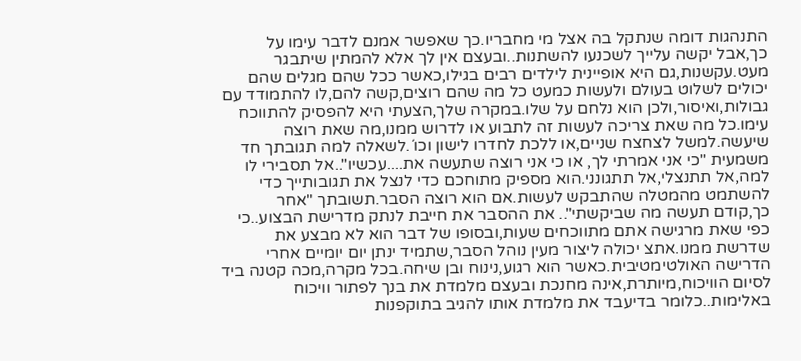התנהגות דומה שנתקל בה אצל מי מחבריו.כך שאפשר אמנם לדבר עימו על כך,אבל יקשה עלייך לשכנעו להשתנות..ובעצם אין לך אלא להמתין שיתבגר מעט.עקשנות,גם היא אופיינית לילדים רבים בגילו,כאשר ככל שהם מגלים שהם יכולים לשלוט בעולם ולעשות כמעט כל מה שהם רוצים,קשה להם,לו להתמודד עם גבולות,ואיסור,ולכן הוא נלחם על שלו.במקרה שלך,הצעתי היא להפסיק להתווכח עימו.כל מה שאת צריכה לעשות זה לתבוע או לדרוש ממנו,מה שאת רוצה שיעשה.למשל לצחצח שניים,או ללכת לחדרו לישון וכו´.לשאלה למה תגובתך חד משמעית "כי אני אמרתי לך, או כי אני רוצה שתעשה את....עכשיו"..אל תסבירי לו למה,אל תתנצלי,אל תתגונני.הוא מספיק מתוחכם כדי לנצל את תגובותייך כדי להשתמט מהמטלה שהתבקש לעשות.אם הוא רוצה הסבר.תשובתך "אחר כך,קודם תעשה מה שביקשתי".. את ההסבר את חייבת לנתק מדרישת הבצוע..כי כפי שאת מרגישה אתם מתווכחים שעות,ובסופו של דבר הוא לא מבצע את שדרשת ממנו.אתצ יכולה ליצור מעין נוהל הסבר,שתמיד ינתן יום יומיים אחרי הדרישה האולטימטיבית.כאשר הוא רגוע,נינוח ובן שיחה.בכל מקרה,מכה קטנה ביד לסיום הוויכוח,מיותרת,אינה מחנכת ובעצם מלמדת את בנך לפתור וויכוח באלימות..כלומר בדיעבד את מלמדת אותו להגיב בתוקפנות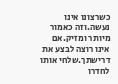כשרצונו אינו נעשה.וזה כאמור מיותר ומזיק.אם אינו רוצה לבצע את דרישתך.שלחי אותו לחדרו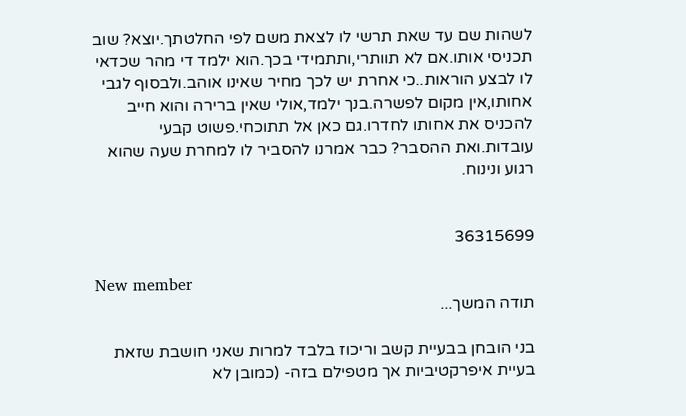לשהות שם עד שאת תרשי לו לצאת משם לפי החלטתך.יוצא? שוב תכניסי אותו.אם לא תוותרי,ותתמידי בכך.הוא ילמד די מהר שכדאי לו לבצע הוראות..כי אחרת יש לכך מחיר שאינו אוהב.ולבסוף לגבי אחותו,אין מקום לפשרה.בנך ילמד,אולי שאין ברירה והוא חייב להכניס את אחותו לחדרו.גם כאן אל תתוכחי.פשוט קבעי עובדות.ואת ההסבר? כבר אמרנו להסביר לו למחרת שעה שהוא רגוע ונינוח.


36315699

New member
תודה המשך...

בני הובחן בבעיית קשב וריכוז בלבד למרות שאני חושבת שזאת בעיית איפרקטיביות אך מטפילם בזה- (כמובן לא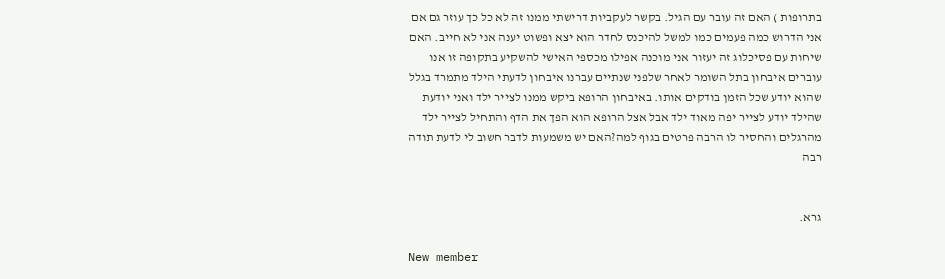בתרופות ) האם זה עובר עם הגיל. בקשר לעקביות דרישתי ממנו זה לא כל כך עוזר גם אם אני הדרוש כמה פעמים כמו למשל להיכנס לחדר הוא יצא ופשוט יענה אני לא חייב. האם שיחות עם פסיכלוג זה יעזור אני מוכנה אפילו מכספי האישי להשקיע בתקופה זו אנו עוברים איבחון בתל השומר לאחר שלפני שנתיים עברנו איבחון לדעתי הילד מתמרד בגלל שהוא יודע שכל הזמן בודקים אותו. באיבחון הרופא ביקש ממנו לצייר ילד ואני יודעת שהילד יודע לצייר יפה מאוד ילד אבל אצל הרופא הוא הפך את הדף והתחיל לצייר ילד מהרגלים והחסיר לו הרבה פרטים בגוף למה?האם יש משמעות לדבר חשוב לי לדעת תודה רבה


גרא.

New member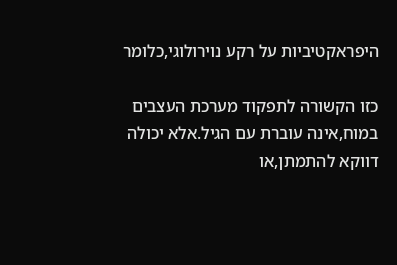היפראקטיביות על רקע נוירולוגי,כלומר

כזו הקשורה לתפקוד מערכת העצבים במוח,אינה עוברת עם הגיל.אלא יכולה דווקא להתמתן,או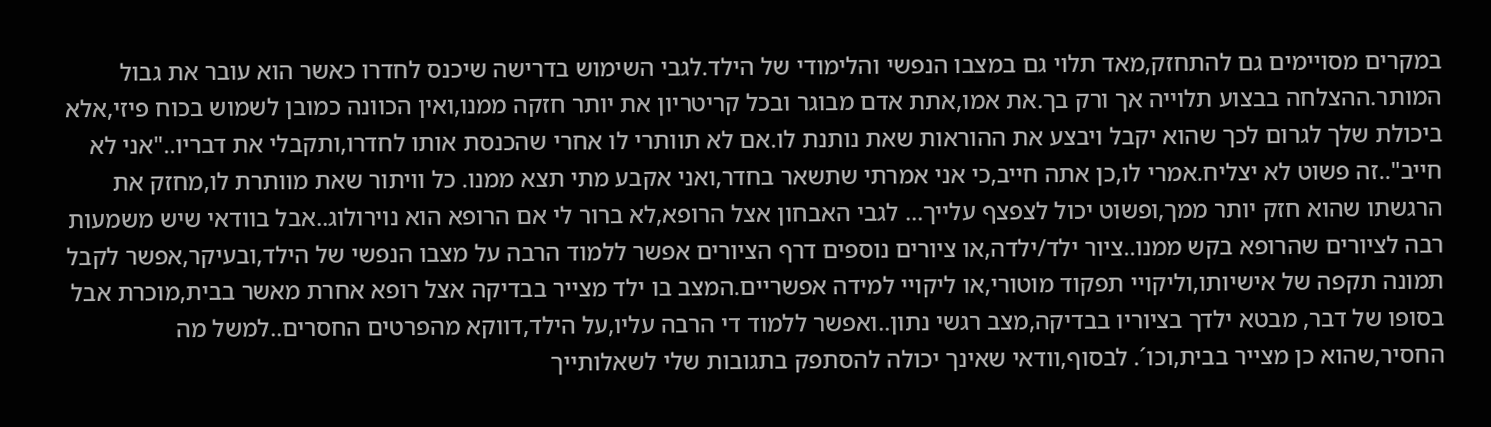במקרים מסויימים גם להתחזק,מאד תלוי גם במצבו הנפשי והלימודי של הילד.לגבי השימוש בדרישה שיכנס לחדרו כאשר הוא עובר את גבול המותר.ההצלחה בבצוע תלוייה אך ורק בך.את אמו,אתת אדם מבוגר ובכל קריטריון את יותר חזקה ממנו,ואין הכוונה כמובן לשמוש בכוח פיזי,אלא ביכולת שלך לגרום לכך שהוא יקבל ויבצע את ההוראות שאת נותנת לו.אם לא תוותרי לו אחרי שהכנסת אותו לחדרו,ותקבלי את דבריו.."אני לא חייב"..זה פשוט לא יצליח.אמרי לו,כן אתה חייב,כי אני אמרתי שתשאר בחדר,ואני אקבע מתי תצא ממנו. כל וויתור שאת מוותרת לו,מחזק את הרגשתו שהוא חזק יותר ממך,ופשוט יכול לצפצף עלייך... לגבי האבחון אצל הרופא,לא ברור לי אם הרופא הוא נוירולוג..אבל בוודאי שיש משמעות רבה לציורים שהרופא בקש ממנו..ציור ילד/ילדה,או ציורים נוספים דרף הציורים אפשר ללמוד הרבה על מצבו הנפשי של הילד,ובעיקר,אפשר לקבל תמונה תקפה של אישיותו,וליקויי תפקוד מוטורי,או ליקויי למידה אפשריים.המצב בו ילד מצייר בבדיקה אצל רופא אחרת מאשר בבית,מוכרת אבל בסופו של דבר, מבטא ילדך בציוריו בבדיקה,מצב רגשי נתון..ואפשר ללמוד די הרבה עליו,על הילד,דווקא מהפרטים החסרים..למשל מה החסיר,שהוא כן מצייר בבית,וכו´. לבסוף,וודאי שאינך יכולה להסתפק בתגובות שלי לשאלותייך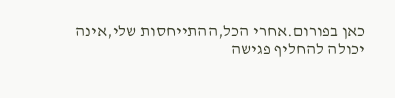כאן בפורום.אחרי הכל,ההתייחסות שלי,אינה יכולה להחליף פגישה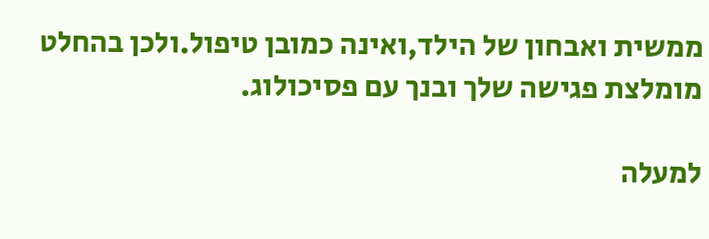ממשית ואבחון של הילד,ואינה כמובן טיפול.ולכן בהחלט מומלצת פגישה שלך ובנך עם פסיכולוג.

למעלה